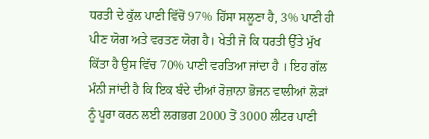ਧਰਤੀ ਦੇ ਕੁੱਲ ਪਾਣੀ ਵਿੱਚੋਂ 97% ਹਿੱਸਾ ਸਲੂਣਾ ਹੈ, 3% ਪਾਣੀ ਹੀ ਪੀਣ ਯੋਗ ਅਤੇ ਵਰਤਣ ਯੋਗ ਹੈ। ਖੇਤੀ ਜੋ ਕਿ ਧਰਤੀ ਉੱਤੇ ਮੁੱਖ ਕਿੱਤਾ ਹੈ ਉਸ ਵਿੱਚ 70% ਪਾਣੀ ਵਰਤਿਆ ਜਾਂਦਾ ਹੈ । ਇਹ ਗੱਲ ਮੰਨੀ ਜਾਂਦੀ ਹੈ ਕਿ ਇਕ ਬੰਦੇ ਦੀਆਂ ਰੋਜ਼ਾਨਾ ਭੋਜਨ ਵਾਲੀਆਂ ਲੋੜਾਂ ਨੂੰ ਪੂਰਾ ਕਰਨ ਲਈ ਲਗਭਗ 2000 ਤੋਂ 3000 ਲੀਟਰ ਪਾਣੀ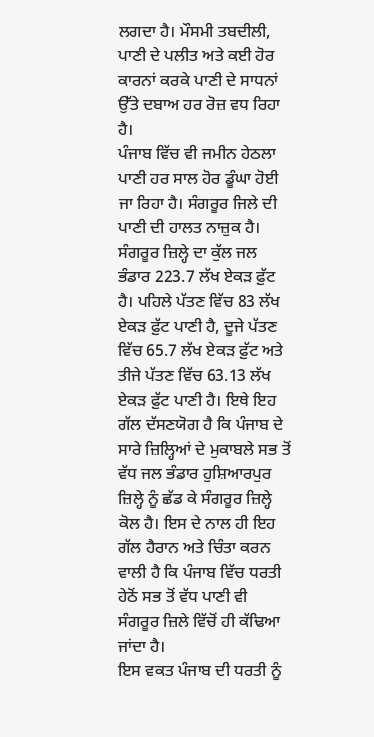ਲਗਦਾ ਹੈ। ਮੌਸਮੀ ਤਬਦੀਲੀ, ਪਾਣੀ ਦੇ ਪਲੀਤ ਅਤੇ ਕਈ ਹੋਰ ਕਾਰਨਾਂ ਕਰਕੇ ਪਾਣੀ ਦੇ ਸਾਧਨਾਂ ਉੱਤੇ ਦਬਾਅ ਹਰ ਰੋਜ਼ ਵਧ ਰਿਹਾ ਹੈ।
ਪੰਜਾਬ ਵਿੱਚ ਵੀ ਜਮੀਨ ਹੇਠਲਾ ਪਾਣੀ ਹਰ ਸਾਲ ਹੋਰ ਡੂੰਘਾ ਹੋਈ ਜਾ ਰਿਹਾ ਹੈ। ਸੰਗਰੂਰ ਜਿਲੇ ਦੀ ਪਾਣੀ ਦੀ ਹਾਲਤ ਨਾਜ਼ੁਕ ਹੈ। ਸੰਗਰੂਰ ਜ਼ਿਲ੍ਹੇ ਦਾ ਕੁੱਲ ਜਲ ਭੰਡਾਰ 223.7 ਲੱਖ ਏਕੜ ਫ਼ੁੱਟ ਹੈ। ਪਹਿਲੇ ਪੱਤਣ ਵਿੱਚ 83 ਲੱਖ ਏਕੜ ਫ਼ੁੱਟ ਪਾਣੀ ਹੈ, ਦੂਜੇ ਪੱਤਣ ਵਿੱਚ 65.7 ਲੱਖ ਏਕੜ ਫ਼ੁੱਟ ਅਤੇ ਤੀਜੇ ਪੱਤਣ ਵਿੱਚ 63.13 ਲੱਖ ਏਕੜ ਫ਼ੁੱਟ ਪਾਣੀ ਹੈ। ਇਥੇ ਇਹ ਗੱਲ ਦੱਸਣਯੋਗ ਹੈ ਕਿ ਪੰਜਾਬ ਦੇ ਸਾਰੇ ਜ਼ਿਲ੍ਹਿਆਂ ਦੇ ਮੁਕਾਬਲੇ ਸਭ ਤੋਂ ਵੱਧ ਜਲ ਭੰਡਾਰ ਹੁਸ਼ਿਆਰਪੁਰ ਜ਼ਿਲ੍ਹੇ ਨੂੰ ਛੱਡ ਕੇ ਸੰਗਰੂਰ ਜ਼ਿਲ੍ਹੇ ਕੋਲ ਹੈ। ਇਸ ਦੇ ਨਾਲ ਹੀ ਇਹ ਗੱਲ ਹੈਰਾਨ ਅਤੇ ਚਿੰਤਾ ਕਰਨ ਵਾਲੀ ਹੈ ਕਿ ਪੰਜਾਬ ਵਿੱਚ ਧਰਤੀ ਹੇਠੋਂ ਸਭ ਤੋਂ ਵੱਧ ਪਾਣੀ ਵੀ ਸੰਗਰੂਰ ਜ਼ਿਲੇ ਵਿੱਚੋਂ ਹੀ ਕੱਢਿਆ ਜਾਂਦਾ ਹੈ।
ਇਸ ਵਕਤ ਪੰਜਾਬ ਦੀ ਧਰਤੀ ਨੂੰ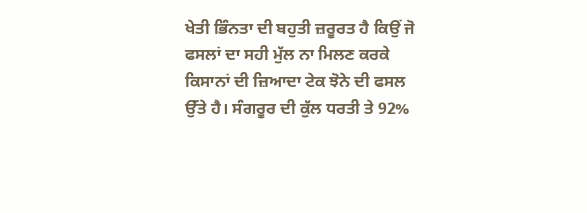ਖੇਤੀ ਭਿੰਨਤਾ ਦੀ ਬਹੁਤੀ ਜ਼ਰੂਰਤ ਹੈ ਕਿਉਂ ਜੋ ਫਸਲਾਂ ਦਾ ਸਹੀ ਮੁੱਲ ਨਾ ਮਿਲਣ ਕਰਕੇ ਕਿਸਾਨਾਂ ਦੀ ਜ਼ਿਆਦਾ ਟੇਕ ਝੋਨੇ ਦੀ ਫਸਲ ਉੱਤੇ ਹੈ। ਸੰਗਰੂਰ ਦੀ ਕੁੱਲ ਧਰਤੀ ਤੇ 92%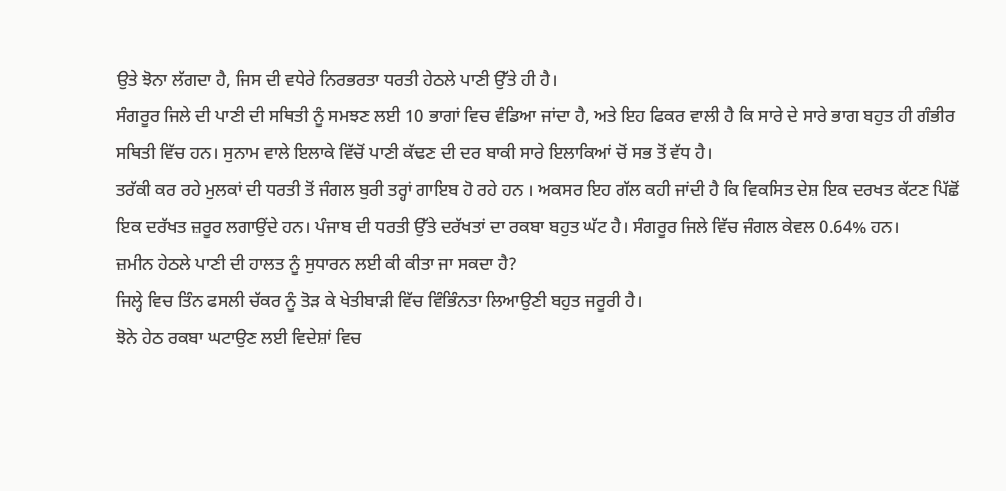ਉਤੇ ਝੋਨਾ ਲੱਗਦਾ ਹੈ, ਜਿਸ ਦੀ ਵਧੇਰੇ ਨਿਰਭਰਤਾ ਧਰਤੀ ਹੇਠਲੇ ਪਾਣੀ ਉੱਤੇ ਹੀ ਹੈ।
ਸੰਗਰੂਰ ਜਿਲੇ ਦੀ ਪਾਣੀ ਦੀ ਸਥਿਤੀ ਨੂੰ ਸਮਝਣ ਲਈ 10 ਭਾਗਾਂ ਵਿਚ ਵੰਡਿਆ ਜਾਂਦਾ ਹੈ, ਅਤੇ ਇਹ ਫਿਕਰ ਵਾਲੀ ਹੈ ਕਿ ਸਾਰੇ ਦੇ ਸਾਰੇ ਭਾਗ ਬਹੁਤ ਹੀ ਗੰਭੀਰ ਸਥਿਤੀ ਵਿੱਚ ਹਨ। ਸੁਨਾਮ ਵਾਲੇ ਇਲਾਕੇ ਵਿੱਚੋਂ ਪਾਣੀ ਕੱਢਣ ਦੀ ਦਰ ਬਾਕੀ ਸਾਰੇ ਇਲਾਕਿਆਂ ਚੋਂ ਸਭ ਤੋਂ ਵੱਧ ਹੈ।
ਤਰੱਕੀ ਕਰ ਰਹੇ ਮੁਲਕਾਂ ਦੀ ਧਰਤੀ ਤੋਂ ਜੰਗਲ ਬੁਰੀ ਤਰ੍ਹਾਂ ਗਾਇਬ ਹੋ ਰਹੇ ਹਨ । ਅਕਸਰ ਇਹ ਗੱਲ ਕਹੀ ਜਾਂਦੀ ਹੈ ਕਿ ਵਿਕਸਿਤ ਦੇਸ਼ ਇਕ ਦਰਖਤ ਕੱਟਣ ਪਿੱਛੋਂ ਇਕ ਦਰੱਖਤ ਜ਼ਰੂਰ ਲਗਾਉਂਦੇ ਹਨ। ਪੰਜਾਬ ਦੀ ਧਰਤੀ ਉੱਤੇ ਦਰੱਖਤਾਂ ਦਾ ਰਕਬਾ ਬਹੁਤ ਘੱਟ ਹੈ। ਸੰਗਰੂਰ ਜਿਲੇ ਵਿੱਚ ਜੰਗਲ ਕੇਵਲ 0.64% ਹਨ।
ਜ਼ਮੀਨ ਹੇਠਲੇ ਪਾਣੀ ਦੀ ਹਾਲਤ ਨੂੰ ਸੁਧਾਰਨ ਲਈ ਕੀ ਕੀਤਾ ਜਾ ਸਕਦਾ ਹੈ?
ਜਿਲ੍ਹੇ ਵਿਚ ਤਿੰਨ ਫਸਲੀ ਚੱਕਰ ਨੂੰ ਤੋੜ ਕੇ ਖੇਤੀਬਾੜੀ ਵਿੱਚ ਵਿੰਭਿੰਨਤਾ ਲਿਆਉਣੀ ਬਹੁਤ ਜਰੂਰੀ ਹੈ।
ਝੋਨੇ ਹੇਠ ਰਕਬਾ ਘਟਾਉਣ ਲਈ ਵਿਦੇਸ਼ਾਂ ਵਿਚ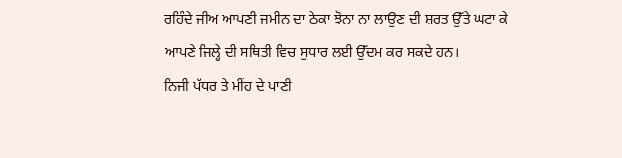ਰਹਿੰਦੇ ਜੀਅ ਆਪਣੀ ਜਮੀਨ ਦਾ ਠੇਕਾ ਝੋਨਾ ਨਾ ਲਾਉਣ ਦੀ ਸ਼ਰਤ ਉੱਤੇ ਘਟਾ ਕੇ ਆਪਣੇ ਜਿਲ੍ਹੇ ਦੀ ਸਥਿਤੀ ਵਿਚ ਸੁਧਾਰ ਲਈ ਉੱਦਮ ਕਰ ਸਕਦੇ ਹਨ।
ਨਿਜੀ ਪੱਧਰ ਤੇ ਮੀਂਹ ਦੇ ਪਾਣੀ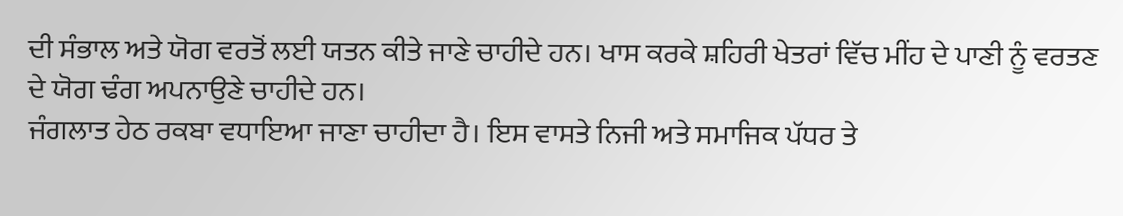ਦੀ ਸੰਭਾਲ ਅਤੇ ਯੋਗ ਵਰਤੋਂ ਲਈ ਯਤਨ ਕੀਤੇ ਜਾਣੇ ਚਾਹੀਦੇ ਹਨ। ਖਾਸ ਕਰਕੇ ਸ਼ਹਿਰੀ ਖੇਤਰਾਂ ਵਿੱਚ ਮੀਂਹ ਦੇ ਪਾਣੀ ਨੂੰ ਵਰਤਣ ਦੇ ਯੋਗ ਢੰਗ ਅਪਨਾਉਣੇ ਚਾਹੀਦੇ ਹਨ।
ਜੰਗਲਾਤ ਹੇਠ ਰਕਬਾ ਵਧਾਇਆ ਜਾਣਾ ਚਾਹੀਦਾ ਹੈ। ਇਸ ਵਾਸਤੇ ਨਿਜੀ ਅਤੇ ਸਮਾਜਿਕ ਪੱਧਰ ਤੇ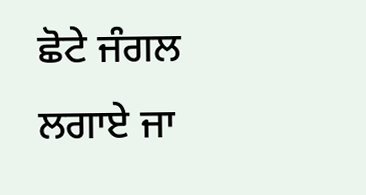ਛੋਟੇ ਜੰਗਲ ਲਗਾਏ ਜਾ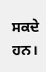ਸਕਦੇ ਹਨ।